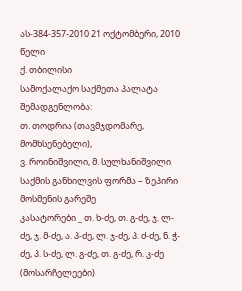ას-384-357-2010 21 ოქტომბერი, 2010 წელი
ქ. თბილისი
სამოქალაქო საქმეთა პალატა
შემადგენლობა:
თ. თოდრია (თავმჯდომარე, მომხსენებელი),
ვ. როინიშვილი, მ. სულხანიშვილი
საქმის განხილვის ფორმა – ზეპირი მოსმენის გარეშე
კასატორები _ თ. ხ-ძე, თ. გ-ძე, ჯ. ლ-ძე, ჯ. მ-ძე, ა. პ-ძე, ლ. ჯ-ძე, პ. ძ-ძე, ნ. ჭ-ძე, პ. ს-ძე, ლ. გ-ძე, თ. გ-ძე, რ. კ-ძე (მოსარჩელეები)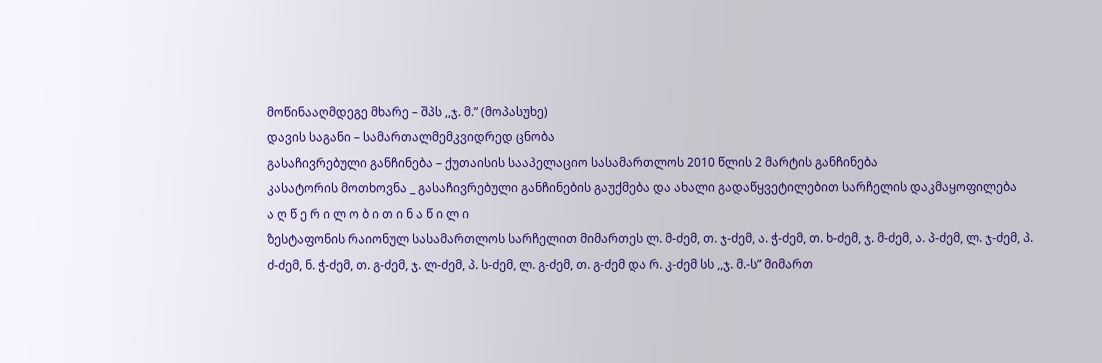მოწინააღმდეგე მხარე – შპს ,,ჯ. მ.” (მოპასუხე)
დავის საგანი – სამართალმემკვიდრედ ცნობა
გასაჩივრებული განჩინება – ქუთაისის სააპელაციო სასამართლოს 2010 წლის 2 მარტის განჩინება
კასატორის მოთხოვნა _ გასაჩივრებული განჩინების გაუქმება და ახალი გადაწყვეტილებით სარჩელის დაკმაყოფილება
ა ღ წ ე რ ი ლ ო ბ ი თ ი ნ ა წ ი ლ ი
ზესტაფონის რაიონულ სასამართლოს სარჩელით მიმართეს ლ. მ-ძემ, თ. ჯ-ძემ, ა. ჭ-ძემ, თ. ხ-ძემ, ჯ. მ-ძემ, ა. პ-ძემ, ლ. ჯ-ძემ, პ. ძ-ძემ, ნ. ჭ-ძემ, თ. გ-ძემ, ჯ. ლ-ძემ, პ. ს-ძემ, ლ. გ-ძემ, თ. გ-ძემ და რ. კ-ძემ სს ,,ჯ. მ.-ს” მიმართ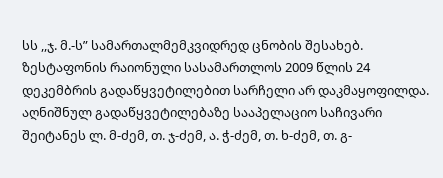სს ,,ჯ. მ.-ს” სამართალმემკვიდრედ ცნობის შესახებ.
ზესტაფონის რაიონული სასამართლოს 2009 წლის 24 დეკემბრის გადაწყვეტილებით სარჩელი არ დაკმაყოფილდა.
აღნიშნულ გადაწყვეტილებაზე სააპელაციო საჩივარი შეიტანეს ლ. მ-ძემ, თ. ჯ-ძემ, ა. ჭ-ძემ, თ. ხ-ძემ, თ. გ-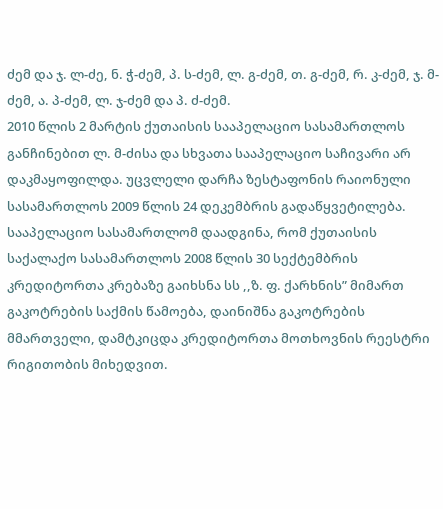ძემ და ჯ. ლ-ძე, ნ. ჭ-ძემ, პ. ს-ძემ, ლ. გ-ძემ, თ. გ-ძემ, რ. კ-ძემ, ჯ. მ-ძემ, ა. პ-ძემ, ლ. ჯ-ძემ და პ. ძ-ძემ.
2010 წლის 2 მარტის ქუთაისის სააპელაციო სასამართლოს განჩინებით ლ. მ-ძისა და სხვათა სააპელაციო საჩივარი არ დაკმაყოფილდა. უცვლელი დარჩა ზესტაფონის რაიონული სასამართლოს 2009 წლის 24 დეკემბრის გადაწყვეტილება.
სააპელაციო სასამართლომ დაადგინა, რომ ქუთაისის საქალაქო სასამართლოს 2008 წლის 30 სექტემბრის კრედიტორთა კრებაზე გაიხსნა სს ,,ზ. ფ. ქარხნის” მიმართ გაკოტრების საქმის წამოება, დაინიშნა გაკოტრების მმართველი, დამტკიცდა კრედიტორთა მოთხოვნის რეესტრი რიგითობის მიხედვით.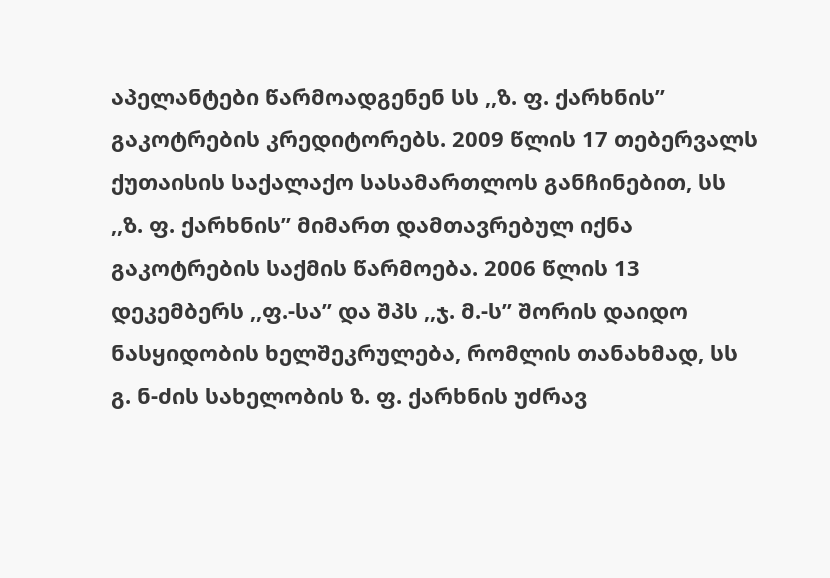აპელანტები წარმოადგენენ სს ,,ზ. ფ. ქარხნის” გაკოტრების კრედიტორებს. 2009 წლის 17 თებერვალს ქუთაისის საქალაქო სასამართლოს განჩინებით, სს ,,ზ. ფ. ქარხნის” მიმართ დამთავრებულ იქნა გაკოტრების საქმის წარმოება. 2006 წლის 13 დეკემბერს ,,ფ.-სა” და შპს ,,ჯ. მ.-ს” შორის დაიდო ნასყიდობის ხელშეკრულება, რომლის თანახმად, სს გ. ნ-ძის სახელობის ზ. ფ. ქარხნის უძრავ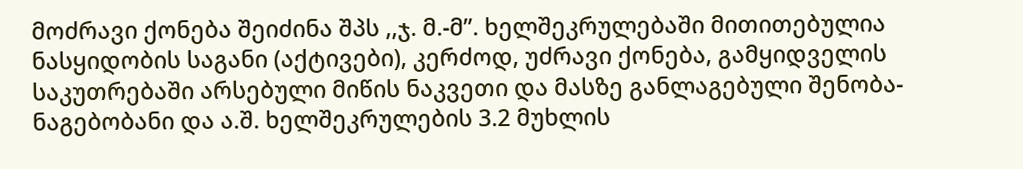მოძრავი ქონება შეიძინა შპს ,,ჯ. მ.-მ”. ხელშეკრულებაში მითითებულია ნასყიდობის საგანი (აქტივები), კერძოდ, უძრავი ქონება, გამყიდველის საკუთრებაში არსებული მიწის ნაკვეთი და მასზე განლაგებული შენობა-ნაგებობანი და ა.შ. ხელშეკრულების 3.2 მუხლის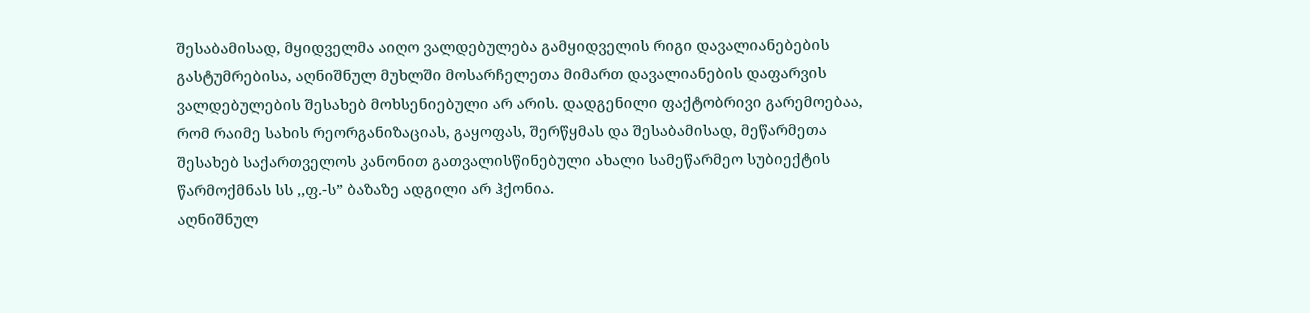შესაბამისად, მყიდველმა აიღო ვალდებულება გამყიდველის რიგი დავალიანებების გასტუმრებისა, აღნიშნულ მუხლში მოსარჩელეთა მიმართ დავალიანების დაფარვის ვალდებულების შესახებ მოხსენიებული არ არის. დადგენილი ფაქტობრივი გარემოებაა, რომ რაიმე სახის რეორგანიზაციას, გაყოფას, შერწყმას და შესაბამისად, მეწარმეთა შესახებ საქართველოს კანონით გათვალისწინებული ახალი სამეწარმეო სუბიექტის წარმოქმნას სს ,,ფ.-ს” ბაზაზე ადგილი არ ჰქონია.
აღნიშნულ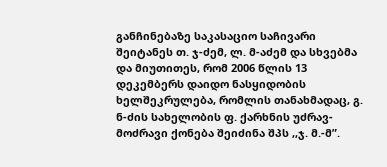განჩინებაზე საკასაციო საჩივარი შეიტანეს თ. ჯ-ძემ, ლ. მ-აძემ და სხვებმა და მიუთითეს, რომ 2006 წლის 13 დეკემბერს დაიდო ნასყიდობის ხელშეკრულება, რომლის თანახმადაც, გ. ნ-ძის სახელობის ფ. ქარხნის უძრავ-მოძრავი ქონება შეიძინა შპს ,,ჯ. მ.-მ”.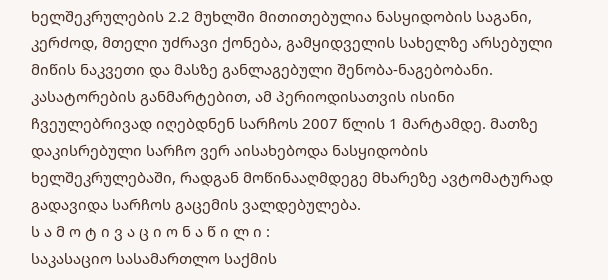ხელშეკრულების 2.2 მუხლში მითითებულია ნასყიდობის საგანი, კერძოდ, მთელი უძრავი ქონება, გამყიდველის სახელზე არსებული მიწის ნაკვეთი და მასზე განლაგებული შენობა-ნაგებობანი. კასატორების განმარტებით, ამ პერიოდისათვის ისინი ჩვეულებრივად იღებდნენ სარჩოს 2007 წლის 1 მარტამდე. მათზე დაკისრებული სარჩო ვერ აისახებოდა ნასყიდობის ხელშეკრულებაში, რადგან მოწინააღმდეგე მხარეზე ავტომატურად გადავიდა სარჩოს გაცემის ვალდებულება.
ს ა მ ო ტ ი ვ ა ც ი ო ნ ა წ ი ლ ი :
საკასაციო სასამართლო საქმის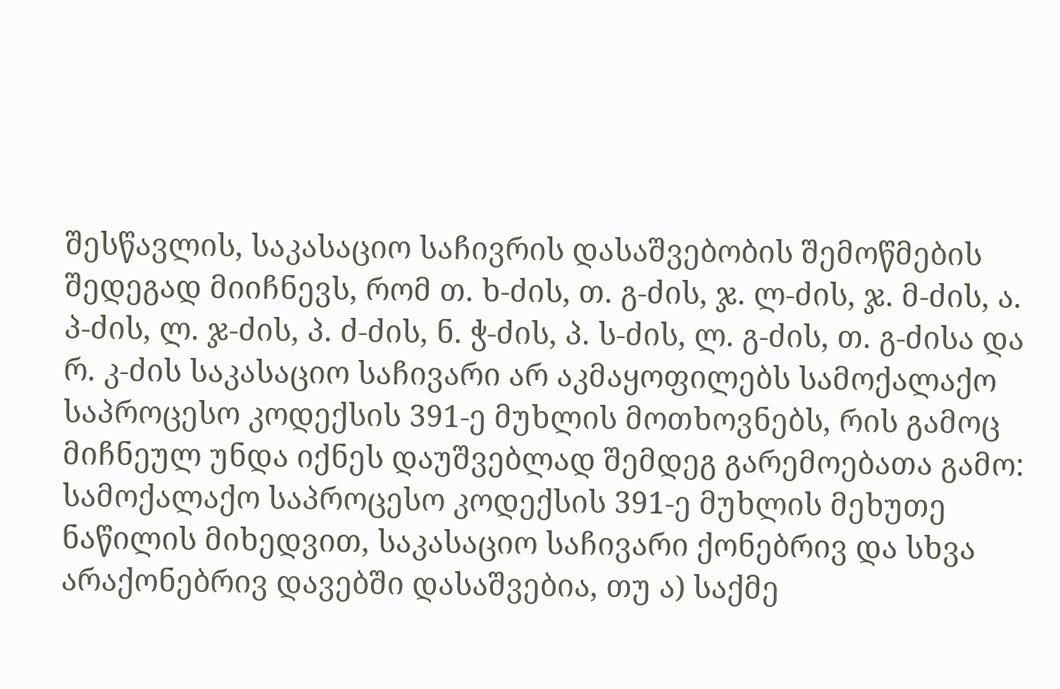შესწავლის, საკასაციო საჩივრის დასაშვებობის შემოწმების შედეგად მიიჩნევს, რომ თ. ხ-ძის, თ. გ-ძის, ჯ. ლ-ძის, ჯ. მ-ძის, ა. პ-ძის, ლ. ჯ-ძის, პ. ძ-ძის, ნ. ჭ-ძის, პ. ს-ძის, ლ. გ-ძის, თ. გ-ძისა და რ. კ-ძის საკასაციო საჩივარი არ აკმაყოფილებს სამოქალაქო საპროცესო კოდექსის 391-ე მუხლის მოთხოვნებს, რის გამოც მიჩნეულ უნდა იქნეს დაუშვებლად შემდეგ გარემოებათა გამო:
სამოქალაქო საპროცესო კოდექსის 391-ე მუხლის მეხუთე ნაწილის მიხედვით, საკასაციო საჩივარი ქონებრივ და სხვა არაქონებრივ დავებში დასაშვებია, თუ ა) საქმე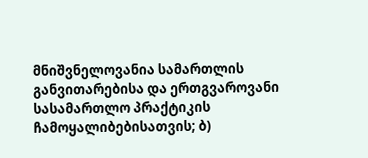მნიშვნელოვანია სამართლის განვითარებისა და ერთგვაროვანი სასამართლო პრაქტიკის ჩამოყალიბებისათვის; ბ)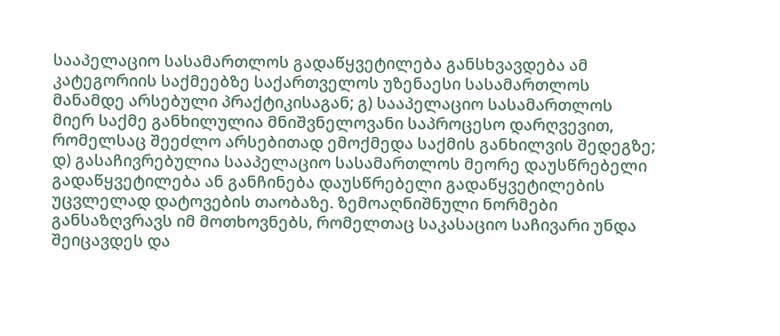სააპელაციო სასამართლოს გადაწყვეტილება განსხვავდება ამ კატეგორიის საქმეებზე საქართველოს უზენაესი სასამართლოს მანამდე არსებული პრაქტიკისაგან; გ) სააპელაციო სასამართლოს მიერ საქმე განხილულია მნიშვნელოვანი საპროცესო დარღვევით, რომელსაც შეეძლო არსებითად ემოქმედა საქმის განხილვის შედეგზე; დ) გასაჩივრებულია სააპელაციო სასამართლოს მეორე დაუსწრებელი გადაწყვეტილება ან განჩინება დაუსწრებელი გადაწყვეტილების უცვლელად დატოვების თაობაზე. ზემოაღნიშნული ნორმები განსაზღვრავს იმ მოთხოვნებს, რომელთაც საკასაციო საჩივარი უნდა შეიცავდეს და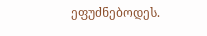ეფუძნებოდეს.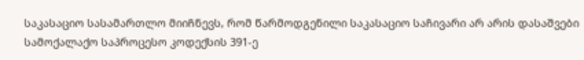საკასაციო სასამართლო მიიჩნევს, რომ წარმოდგენილი საკასაციო საჩივარი არ არის დასაშვები სამოქალაქო საპროცესო კოდექსის 391-ე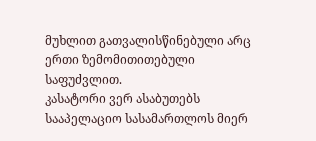მუხლით გათვალისწინებული არც ერთი ზემომითითებული საფუძვლით.
კასატორი ვერ ასაბუთებს სააპელაციო სასამართლოს მიერ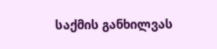საქმის განხილვას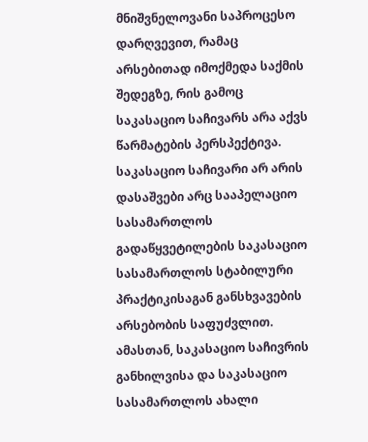მნიშვნელოვანი საპროცესო დარღვევით, რამაც არსებითად იმოქმედა საქმის შედეგზე, რის გამოც საკასაციო საჩივარს არა აქვს წარმატების პერსპექტივა.
საკასაციო საჩივარი არ არის დასაშვები არც სააპელაციო სასამართლოს გადაწყვეტილების საკასაციო სასამართლოს სტაბილური პრაქტიკისაგან განსხვავების არსებობის საფუძვლით.
ამასთან, საკასაციო საჩივრის განხილვისა და საკასაციო სასამართლოს ახალი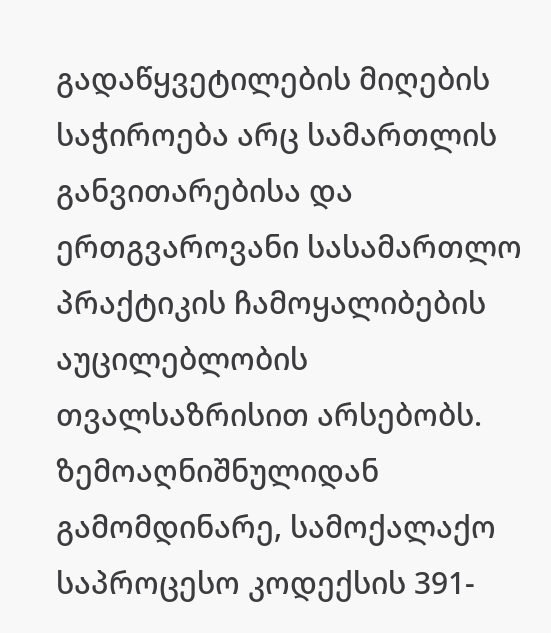გადაწყვეტილების მიღების საჭიროება არც სამართლის განვითარებისა და ერთგვაროვანი სასამართლო პრაქტიკის ჩამოყალიბების აუცილებლობის თვალსაზრისით არსებობს.
ზემოაღნიშნულიდან გამომდინარე, სამოქალაქო საპროცესო კოდექსის 391-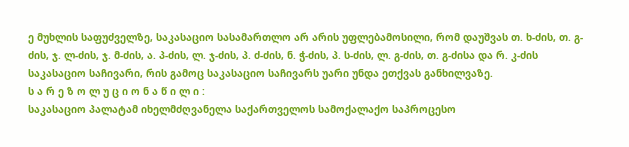ე მუხლის საფუძველზე, საკასაციო სასამართლო არ არის უფლებამოსილი, რომ დაუშვას თ. ხ-ძის, თ. გ-ძის, ჯ. ლ-ძის, ჯ. მ-ძის, ა. პ-ძის, ლ. ჯ-ძის, პ. ძ-ძის, ნ. ჭ-ძის, პ. ს-ძის, ლ. გ-ძის, თ. გ-ძისა და რ. კ-ძის საკასაციო საჩივარი, რის გამოც საკასაციო საჩივარს უარი უნდა ეთქვას განხილვაზე.
ს ა რ ე ზ ო ლ უ ც ი ო ნ ა წ ი ლ ი :
საკასაციო პალატამ იხელმძღვანელა საქართველოს სამოქალაქო საპროცესო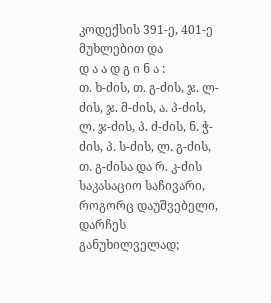კოდექსის 391-ე, 401-ე მუხლებით და
დ ა ა დ გ ი ნ ა :
თ. ხ-ძის, თ. გ-ძის, ჯ. ლ-ძის, ჯ. მ-ძის, ა. პ-ძის, ლ. ჯ-ძის, პ. ძ-ძის, ნ. ჭ-ძის, პ. ს-ძის, ლ. გ-ძის, თ. გ-ძისა და რ. კ-ძის საკასაციო საჩივარი, როგორც დაუშვებელი, დარჩეს განუხილველად;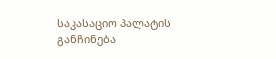საკასაციო პალატის განჩინება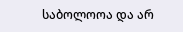საბოლოოა და არ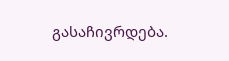გასაჩივრდება.